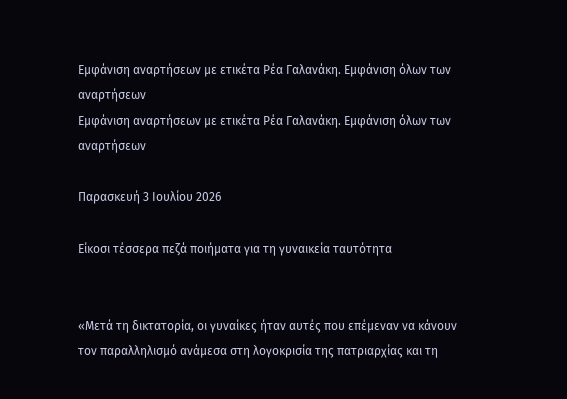Εμφάνιση αναρτήσεων με ετικέτα Ρέα Γαλανάκη. Εμφάνιση όλων των αναρτήσεων
Εμφάνιση αναρτήσεων με ετικέτα Ρέα Γαλανάκη. Εμφάνιση όλων των αναρτήσεων

Παρασκευή 3 Ιουλίου 2026

Είκοσι τέσσερα πεζά ποιήματα για τη γυναικεία ταυτότητα


«Μετά τη δικτατορία, οι γυναίκες ήταν αυτές που επέμεναν να κάνουν τον παραλληλισμό ανάμεσα στη λογοκρισία της πατριαρχίας και τη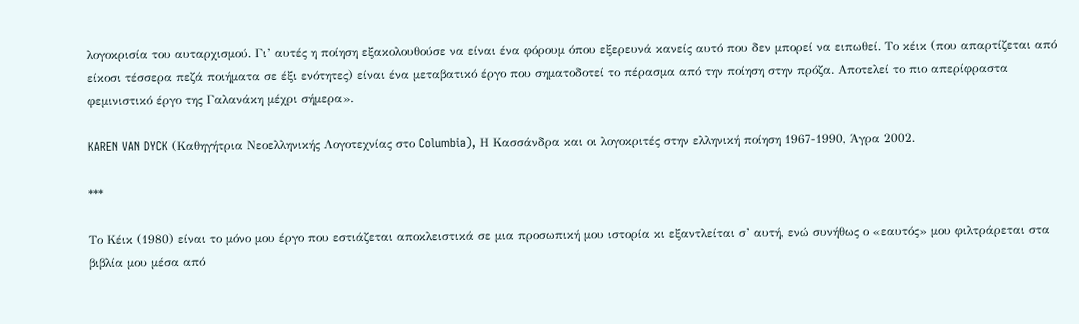λογοκρισία του αυταρχισμού. Γι’ αυτές η ποίηση εξακολουθούσε να είναι ένα φόρουμ όπου εξερευνά κανείς αυτό που δεν μπορεί να ειπωθεί. Το κέικ (που απαρτίζεται από είκοσι τέσσερα πεζά ποιήματα σε έξι ενότητες) είναι ένα μεταβατικό έργο που σηματοδοτεί το πέρασμα από την ποίηση στην πρόζα. Αποτελεί το πιο απερίφραστα φεμινιστικό έργο της Γαλανάκη μέχρι σήμερα».

KAREN VAN DYCK (Καθηγήτρια Νεοελληνικής Λογοτεχνίας στο Columbia), Η Κασσάνδρα και οι λογοκριτές στην ελληνική ποίηση 1967-1990, Άγρα 2002.

***

Το Κέικ (1980) είναι το μόνο μου έργο που εστιάζεται αποκλειστικά σε μια προσωπική μου ιστορία κι εξαντλείται σ’ αυτή, ενώ συνήθως ο «εαυτός» μου φιλτράρεται στα βιβλία μου μέσα από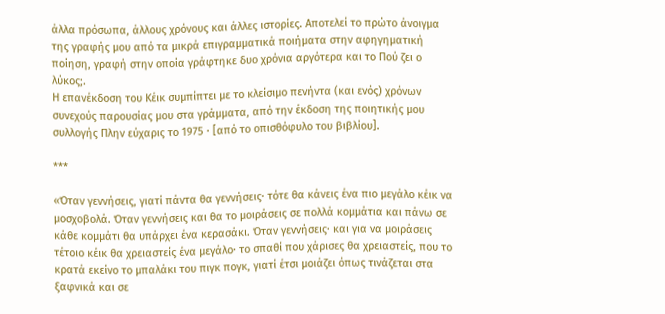άλλα πρόσωπα, άλλους χρόνους και άλλες ιστορίες. Αποτελεί το πρώτο άνοιγμα της γραφής μου από τα μικρά επιγραμματικά ποιήματα στην αφηγηματική ποίηση, γραφή στην οποία γράφτηκε δυο χρόνια αργότερα και το Πού ζει ο λύκος;.
Η επανέκδοση του Κέικ συμπίπτει με το κλείσιμο πενήντα (και ενός) χρόνων συνεχούς παρουσίας μου στα γράμματα, από την έκδοση της ποιητικής μου συλλογής Πλην εύχαρις το 1975 · [από το οπισθόφυλο του βιβλίου].

***

«Όταν γεννήσεις, γιατί πάντα θα γεννήσεις· τότε θα κάνεις ένα πιο μεγάλο κέικ να μοσχοβολά. Όταν γεννήσεις και θα το μοιράσεις σε πολλά κομμάτια και πάνω σε κάθε κομμάτι θα υπάρχει ένα κερασάκι. Όταν γεννήσεις· και για να μοιράσεις τέτοιο κέικ θα χρειαστείς ένα μεγάλο· το σπαθί που χάρισες θα χρειαστείς, που το κρατά εκείνο το μπαλάκι του πιγκ πογκ, γιατί έτσι μοιάζει όπως τινάζεται στα ξαφνικά και σε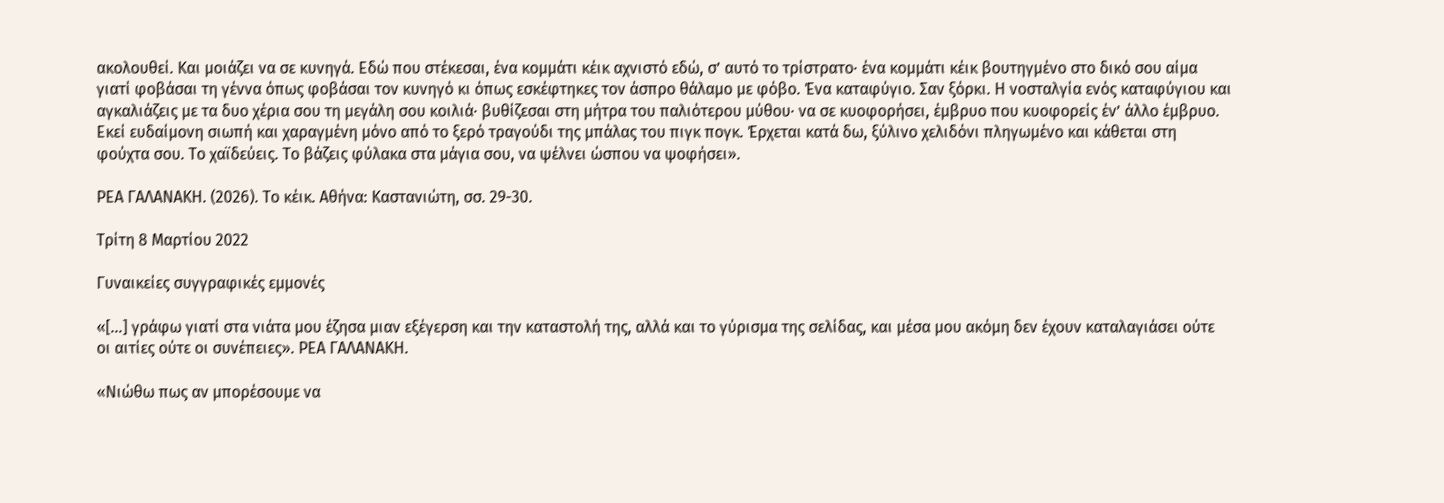ακολουθεί. Και μοιάζει να σε κυνηγά. Εδώ που στέκεσαι, ένα κομμάτι κέικ αχνιστό εδώ, σ’ αυτό το τρίστρατο· ένα κομμάτι κέικ βουτηγμένο στο δικό σου αίμα γιατί φοβάσαι τη γέννα όπως φοβάσαι τον κυνηγό κι όπως εσκέφτηκες τον άσπρο θάλαμο με φόβο. Ένα καταφύγιο. Σαν ξόρκι. Η νοσταλγία ενός καταφύγιου και αγκαλιάζεις με τα δυο χέρια σου τη μεγάλη σου κοιλιά· βυθίζεσαι στη μήτρα του παλιότερου μύθου· να σε κυοφορήσει, έμβρυο που κυοφορείς έν’ άλλο έμβρυο. Εκεί ευδαίμονη σιωπή και χαραγμένη μόνο από το ξερό τραγούδι της μπάλας του πιγκ πογκ. Έρχεται κατά δω, ξύλινο χελιδόνι πληγωμένο και κάθεται στη φούχτα σου. Το χαϊδεύεις. Το βάζεις φύλακα στα μάγια σου, να ψέλνει ώσπου να ψοφήσει».

ΡΕΑ ΓΑΛΑΝΑΚΗ. (2026). Το κέικ. Αθήνα: Καστανιώτη, σσ. 29-30.

Τρίτη 8 Μαρτίου 2022

Γυναικείες συγγραφικές εμμονές

«[…] γράφω γιατί στα νιάτα μου έζησα μιαν εξέγερση και την καταστολή της, αλλά και το γύρισμα της σελίδας, και μέσα μου ακόμη δεν έχουν καταλαγιάσει ούτε οι αιτίες ούτε οι συνέπειες». ΡΕΑ ΓΑΛΑΝΑΚΗ.

«Νιώθω πως αν μπορέσουμε να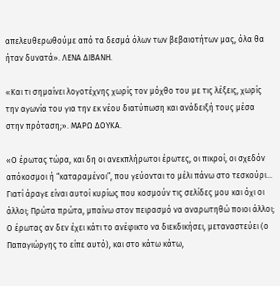απελευθερωθούμε από τα δεσμά όλων των βεβαιοτήτων μας, όλα θα ήταν δυνατά». ΛΕΝΑ ΔΙΒΑΝΗ.

«Και τι σημαίνει λογοτέχνης χωρίς τον μόχθο του με τις λέξεις, χωρίς την αγωνία του για την εκ νέου διατύπωση και ανάδειξή τους μέσα στην πρόταση;». ΜΑΡΩ ΔΟΥΚΑ.

«Ο έρωτας τώρα, και δη οι ανεκπλήρωτοι έρωτες, οι πικροί, οι σχεδόν απόκοσμοι ή “καταραμένοι”, που γεύονται το μέλι πάνω στο τεσκούρι… Γιατί άραγε είναι αυτοί κυρίως που κοσμούν τις σελίδες μου και όχι οι άλλοι; Πρώτα πρώτα, μπαίνω στον πειρασμό να αναρωτηθώ ποιοι άλλοι; Ο έρωτας αν δεν έχει κάτι το ανέφικτο να διεκδικήσει, μεταναστεύει (ο Παπαγιώργης το είπε αυτό), και στο κάτω κάτω,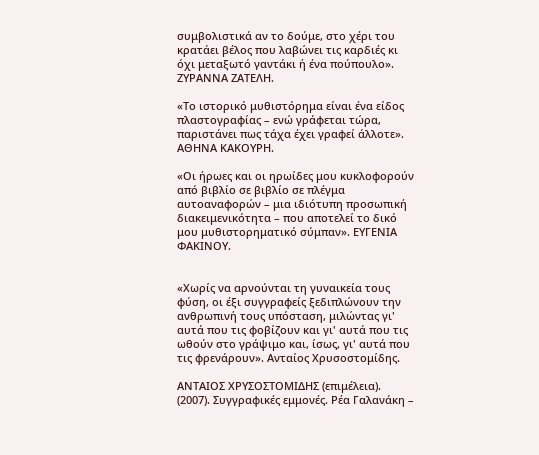συμβολιστικά αν το δούμε, στο χέρι του κρατάει βέλος που λαβώνει τις καρδιές κι όχι μεταξωτό γαντάκι ή ένα πούπουλο». ΖΥΡΑΝΝΑ ΖΑΤΕΛΗ.

«Το ιστορικό μυθιστόρημα είναι ένα είδος πλαστογραφίας – ενώ γράφεται τώρα, παριστάνει πως τάχα έχει γραφεί άλλοτε». ΑΘΗΝΑ ΚΑΚΟΥΡΗ.

«Οι ήρωες και οι ηρωίδες μου κυκλοφορούν από βιβλίο σε βιβλίο σε πλέγμα αυτοαναφορών – μια ιδιότυπη προσωπική διακειμενικότητα – που αποτελεί το δικό μου μυθιστορηματικό σύμπαν». ΕΥΓΕΝΙΑ ΦΑΚΙΝΟΥ.


«Χωρίς να αρνούνται τη γυναικεία τους φύση, οι έξι συγγραφείς ξεδιπλώνουν την ανθρωπινή τους υπόσταση, μιλώντας γι' αυτά που τις φοβίζουν και γι' αυτά που τις ωθούν στο γράψιμο και, ίσως, γι' αυτά που τις φρενάρουν». Ανταίος Χρυσοστομίδης.

ΑΝΤΑΙΟΣ ΧΡΥΣΟΣΤΟΜΙΔΗΣ (επιμέλεια). (2007). Συγγραφικές εμμονές. Ρέα Γαλανάκη –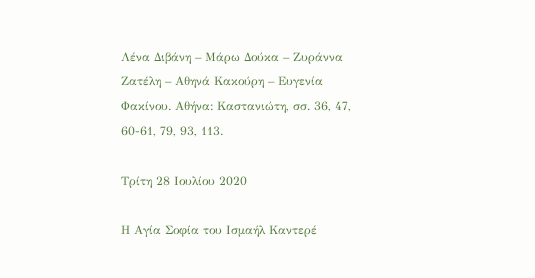Λένα Διβάνη – Μάρω Δούκα – Ζυράννα Ζατέλη – Αθηνά Κακούρη – Ευγενία Φακίνου. Αθήνα: Καστανιώτη, σσ. 36, 47, 60-61, 79, 93, 113.

Τρίτη 28 Ιουλίου 2020

Η Αγία Σοφία του Ισμαήλ Καντερέ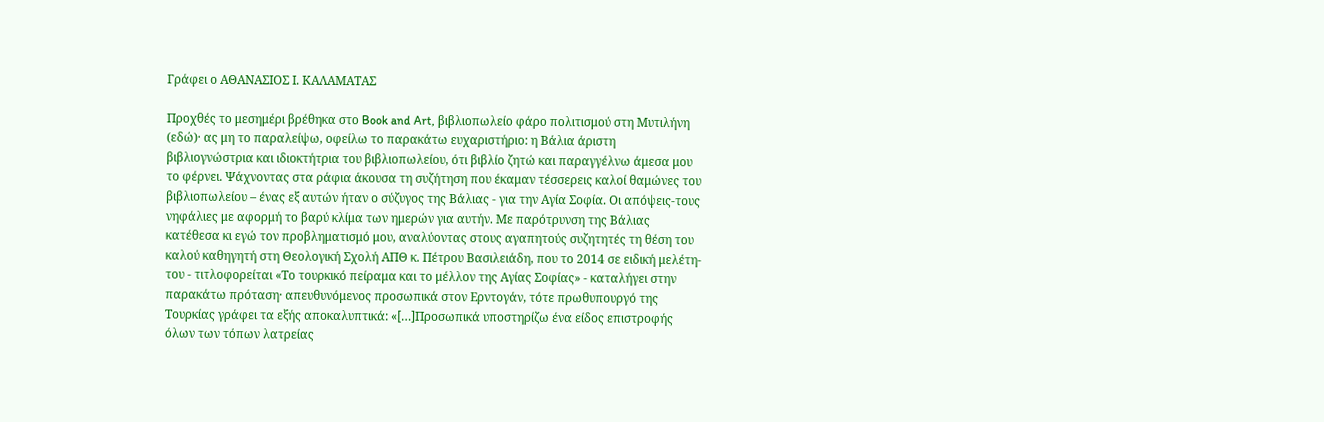Γράφει ο ΑΘΑΝΑΣΙΟΣ Ι. ΚΑΛΑΜΑΤΑΣ

Προχθές το μεσημέρι βρέθηκα στο Book and Art, βιβλιοπωλείο φάρο πολιτισμού στη Μυτιλήνη (εδώ)· ας μη το παραλείψω, οφείλω το παρακάτω ευχαριστήριο: η Βάλια άριστη βιβλιογνώστρια και ιδιοκτήτρια του βιβλιοπωλείου, ότι βιβλίο ζητώ και παραγγέλνω άμεσα μου το φέρνει. Ψάχνοντας στα ράφια άκουσα τη συζήτηση που έκαμαν τέσσερεις καλοί θαμώνες του βιβλιοπωλείου – ένας εξ αυτών ήταν ο σύζυγος της Βάλιας - για την Αγία Σοφία. Οι απόψεις-τους νηφάλιες με αφορμή το βαρύ κλίμα των ημερών για αυτήν. Με παρότρυνση της Βάλιας κατέθεσα κι εγώ τον προβληματισμό μου, αναλύοντας στους αγαπητούς συζητητές τη θέση του καλού καθηγητή στη Θεολογική Σχολή ΑΠΘ κ. Πέτρου Βασιλειάδη, που το 2014 σε ειδική μελέτη-του - τιτλοφορείται «Το τουρκικό πείραμα και το μέλλον της Αγίας Σοφίας» - καταλήγει στην παρακάτω πρόταση· απευθυνόμενος προσωπικά στον Ερντογάν, τότε πρωθυπουργό της Τουρκίας γράφει τα εξής αποκαλυπτικά: «[…]Προσωπικά υποστηρίζω ένα είδος επιστροφής όλων των τόπων λατρείας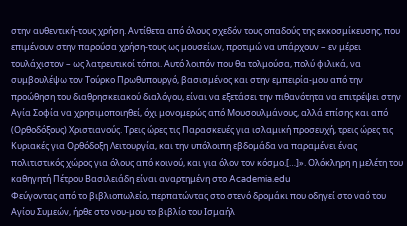στην αυθεντική-τους χρήση. Αντίθετα από όλους σχεδόν τους οπαδούς της εκκοσμίκευσης, που επιμένουν στην παρούσα χρήση-τους ως μουσείων, προτιμώ να υπάρχουν – εν μέρει τουλάχιστον – ως λατρευτικοί τόποι. Αυτό λοιπόν που θα τολμούσα, πολύ φιλικά, να συμβουλέψω τον Τούρκο Πρωθυπουργό, βασισμένος και στην εμπειρία-μου από την προώθηση του διαθρησκειακού διαλόγου, είναι να εξετάσει την πιθανότητα να επιτρέψει στην Αγία Σοφία να χρησιμοποιηθεί, όχι μονομερώς από Μουσουλμάνους, αλλά επίσης και από (Ορθοδόξους) Χριστιανούς. Τρεις ώρες τις Παρασκευές για ισλαμική προσευχή, τρεις ώρες τις Κυριακές για Ορθόδοξη Λειτουργία, και την υπόλοιπη εβδομάδα να παραμένει ένας πολιτιστικός χώρος για όλους από κοινού, και για όλον τον κόσμο.[…]». Ολόκληρη η μελέτη του καθηγητή Πέτρου Βασιλειάδη είναι αναρτημένη στο Academia.edu
Φεύγοντας από το βιβλιοπωλείο, περπατώντας στο στενό δρομάκι που οδηγεί στο ναό του Αγίου Συμεών, ήρθε στο νου-μου το βιβλίο του Ισμαήλ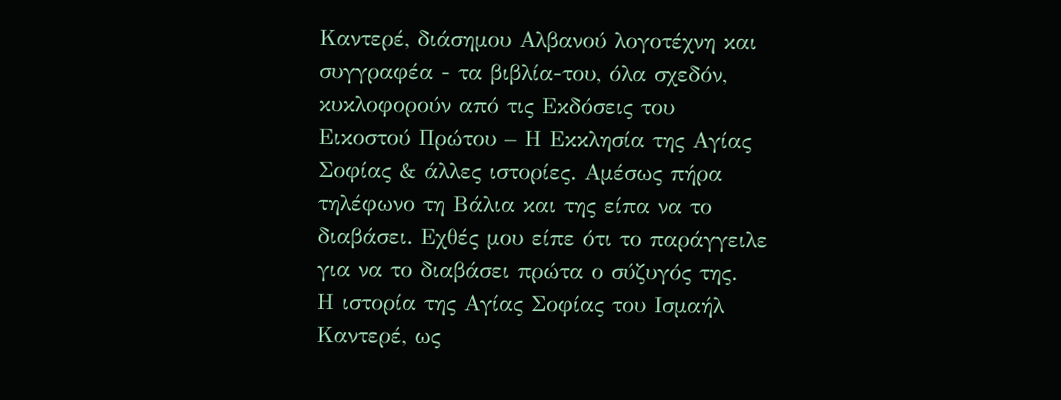Καντερέ, διάσημου Αλβανού λογοτέχνη και συγγραφέα - τα βιβλία-του, όλα σχεδόν, κυκλοφορούν από τις Εκδόσεις του Εικοστού Πρώτου – Η Εκκλησία της Αγίας Σοφίας & άλλες ιστορίες. Αμέσως πήρα τηλέφωνο τη Βάλια και της είπα να το διαβάσει. Εχθές μου είπε ότι το παράγγειλε για να το διαβάσει πρώτα ο σύζυγός της.
Η ιστορία της Αγίας Σοφίας του Ισμαήλ Καντερέ, ως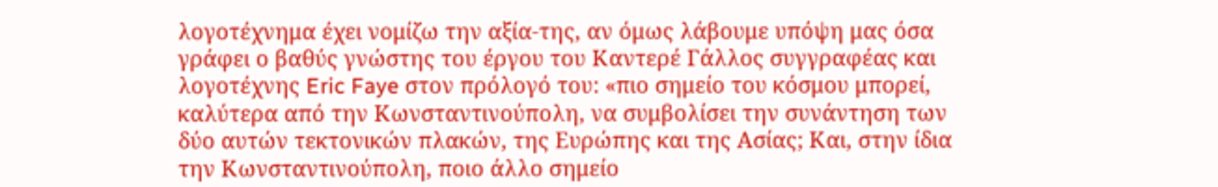λογοτέχνημα έχει νομίζω την αξία-της, αν όμως λάβουμε υπόψη μας όσα γράφει ο βαθύς γνώστης του έργου του Καντερέ Γάλλος συγγραφέας και λογοτέχνης Eric Faye στον πρόλογό του: «πιο σημείο του κόσμου μπορεί, καλύτερα από την Κωνσταντινούπολη, να συμβολίσει την συνάντηση των δύο αυτών τεκτονικών πλακών, της Ευρώπης και της Ασίας; Και, στην ίδια την Κωνσταντινούπολη, ποιο άλλο σημείο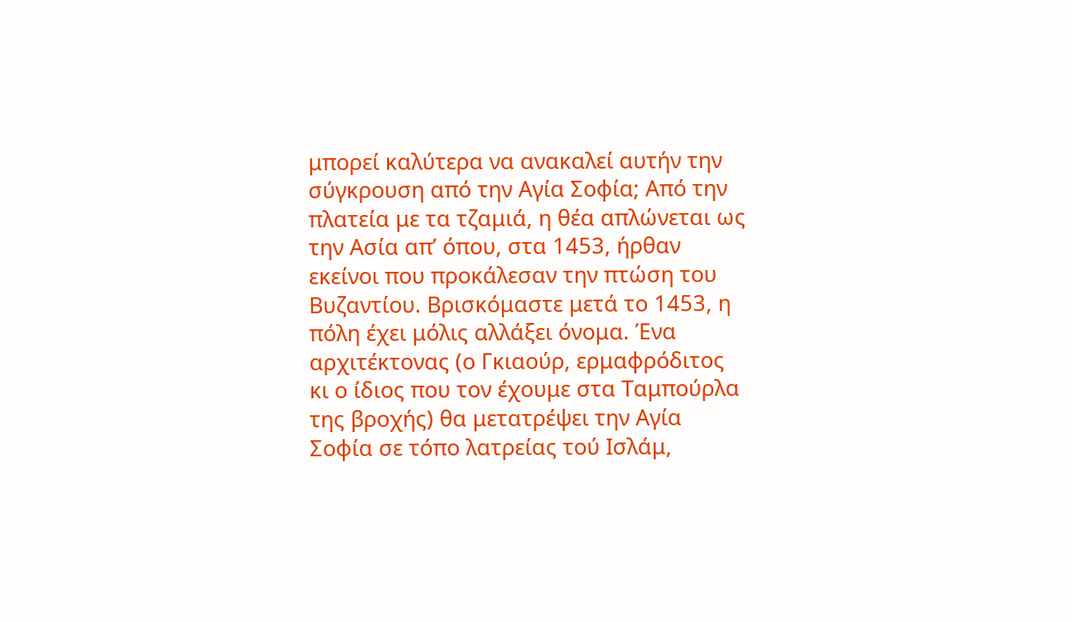μπορεί καλύτερα να ανακαλεί αυτήν την σύγκρουση από την Αγία Σοφία; Από την πλατεία με τα τζαμιά, η θέα απλώνεται ως την Ασία απ’ όπου, στα 1453, ήρθαν εκείνοι που προκάλεσαν την πτώση του Βυζαντίου. Βρισκόμαστε μετά το 1453, η πόλη έχει μόλις αλλάξει όνομα. Ένα αρχιτέκτονας (ο Γκιαούρ, ερμαφρόδιτος κι ο ίδιος που τον έχουμε στα Ταμπούρλα της βροχής) θα μετατρέψει την Αγία Σοφία σε τόπο λατρείας τού Ισλάμ,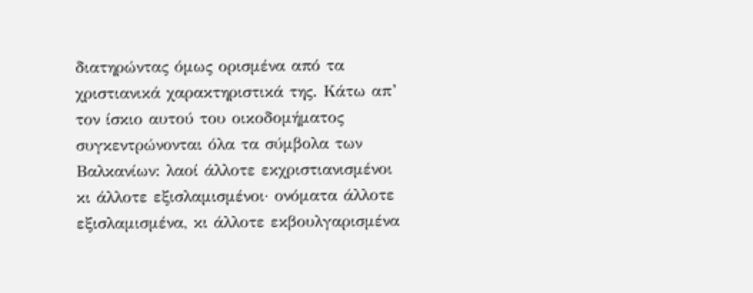διατηρώντας όμως ορισμένα από τα χριστιανικά χαρακτηριστικά της. Κάτω απ’ τον ίσκιο αυτού του οικοδομήματος συγκεντρώνονται όλα τα σύμβολα των Βαλκανίων: λαοί άλλοτε εκχριστιανισμένοι κι άλλοτε εξισλαμισμένοι· ονόματα άλλοτε εξισλαμισμένα, κι άλλοτε εκβουλγαρισμένα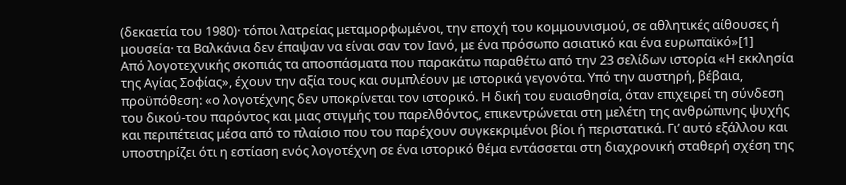(δεκαετία του 1980)· τόποι λατρείας μεταμορφωμένοι, την εποχή του κομμουνισμού, σε αθλητικές αίθουσες ή μουσεία· τα Βαλκάνια δεν έπαψαν να είναι σαν τον Ιανό, με ένα πρόσωπο ασιατικό και ένα ευρωπαϊκό»[1]
Από λογοτεχνικής σκοπιάς τα αποσπάσματα που παρακάτω παραθέτω από την 23 σελίδων ιστορία «Η εκκλησία της Αγίας Σοφίας», έχουν την αξία τους και συμπλέουν με ιστορικά γεγονότα. Υπό την αυστηρή, βέβαια, προϋπόθεση: «ο λογοτέχνης δεν υποκρίνεται τον ιστορικό. Η δική του ευαισθησία, όταν επιχειρεί τη σύνδεση του δικού-του παρόντος και μιας στιγμής του παρελθόντος, επικεντρώνεται στη μελέτη της ανθρώπινης ψυχής και περιπέτειας μέσα από το πλαίσιο που του παρέχουν συγκεκριμένοι βίοι ή περιστατικά. Γι’ αυτό εξάλλου και υποστηρίζει ότι η εστίαση ενός λογοτέχνη σε ένα ιστορικό θέμα εντάσσεται στη διαχρονική σταθερή σχέση της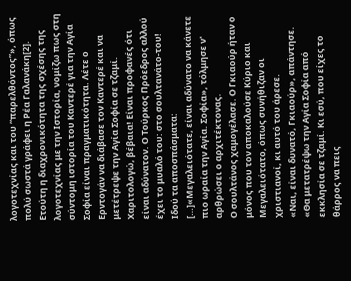λογοτεχνίας και του “παρελθόντος”», όπως πολύ σωστά γράφει η Ρέα Γαλανάκη[2]. Ετούτη η διαχρονικότητα της σχέσης της λογοτεχνίας με την Ιστορία, νομίζω πως στη σύντομη ιστορία του Καντερέ για την Αγία Σοφία είναι πραγματικότητα. Λέτε ο Ερντογάν να διάβασε τον Καντερέ και να μετέτρεψε την Αγία Σοφία σε τζαμί. Χαριτολογώ, βέβαια! Είναι προφανές ότι είναι αδύνατον. Ο Τούρκος Πρόεδρος αλλού έχει το μυαλό του: στο σουλτανάτο-του!
Ιδού τα αποσπάσματα:
[…]«Μεγαλειότατε, είναι αδύνατο να κάνετε πιο ωραία την Αγία. Σοφία», τόλμησε ν' αρθρώσει ο αρχιτέκτονας.
Ο σουλτάνος χαμογέλασε. Ο Γκιαούρ ήταν ο μόνος που τον αποκαλούσε Κύριο και Μεγαλειότατο, όπως συνήθιζαν οι χριστιανοί, κι αυτό του άρεσε.
«Ναι, είναι δυνατό, Γκιαούρ», απάντησε. «Θα μετατρέψω την Αγία Σοφία από εκκλησία σε τζαμί. Κι εσύ, που είχες το θάρρος να πεις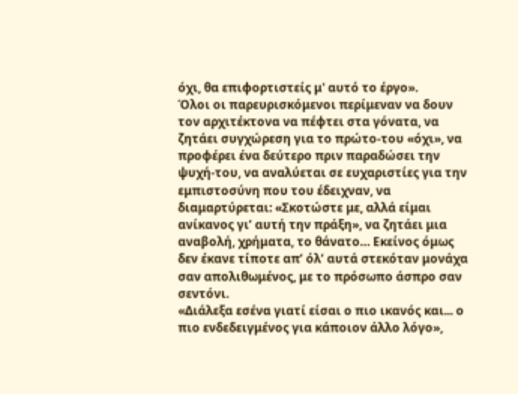όχι, θα επιφορτιστείς μ' αυτό το έργο».
Όλοι οι παρευρισκόμενοι περίμεναν να δουν τον αρχιτέκτονα να πέφτει στα γόνατα, να ζητάει συγχώρεση για το πρώτο-του «όχι», να προφέρει ένα δεύτερο πριν παραδώσει την ψυχή-του, να αναλύεται σε ευχαριστίες για την εμπιστοσύνη που του έδειχναν, να διαμαρτύρεται: «Σκοτώστε με, αλλά είμαι ανίκανος γι’ αυτή την πράξη», να ζητάει μια αναβολή, χρήματα, το θάνατο… Εκείνος όμως δεν έκανε τίποτε απ’ όλ’ αυτά στεκόταν μονάχα σαν απολιθωμένος, με το πρόσωπο άσπρο σαν σεντόνι.
«Διάλεξα εσένα γιατί είσαι ο πιο ικανός και... ο πιο ενδεδειγμένος για κάποιον άλλο λόγο»,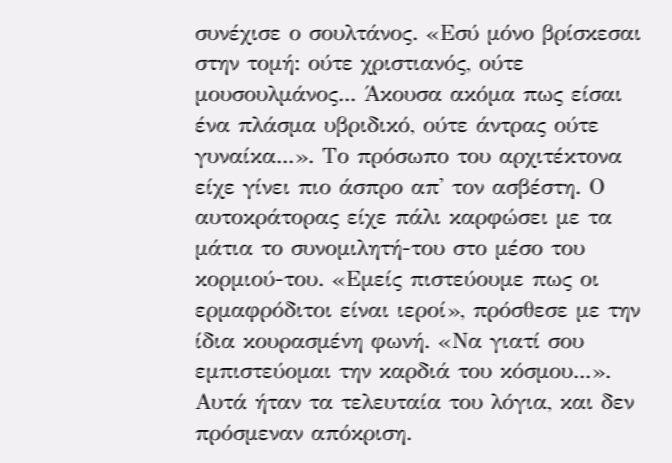συνέχισε ο σουλτάνος. «Εσύ μόνο βρίσκεσαι στην τομή: ούτε χριστιανός, ούτε μουσουλμάνος... Άκουσα ακόμα πως είσαι ένα πλάσμα υβριδικό, ούτε άντρας ούτε γυναίκα...». Το πρόσωπο του αρχιτέκτονα είχε γίνει πιο άσπρο απ' τον ασβέστη. Ο αυτοκράτορας είχε πάλι καρφώσει με τα μάτια το συνομιλητή-του στο μέσο του κορμιού-του. «Εμείς πιστεύουμε πως οι ερμαφρόδιτοι είναι ιεροί», πρόσθεσε με την ίδια κουρασμένη φωνή. «Να γιατί σου εμπιστεύομαι την καρδιά του κόσμου...».
Αυτά ήταν τα τελευταία του λόγια, και δεν πρόσμεναν απόκριση.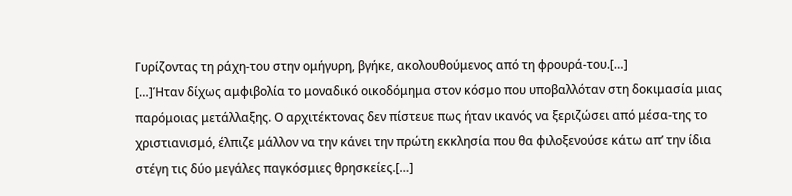Γυρίζοντας τη ράχη-του στην ομήγυρη, βγήκε, ακολουθούμενος από τη φρουρά-του.[…]
[…]Ήταν δίχως αμφιβολία το μοναδικό οικοδόμημα στον κόσμο που υποβαλλόταν στη δοκιμασία μιας παρόμοιας μετάλλαξης. Ο αρχιτέκτονας δεν πίστευε πως ήταν ικανός να ξεριζώσει από μέσα-της το χριστιανισμό, έλπιζε μάλλον να την κάνει την πρώτη εκκλησία που θα φιλοξενούσε κάτω απ’ την ίδια στέγη τις δύο μεγάλες παγκόσμιες θρησκείες.[…]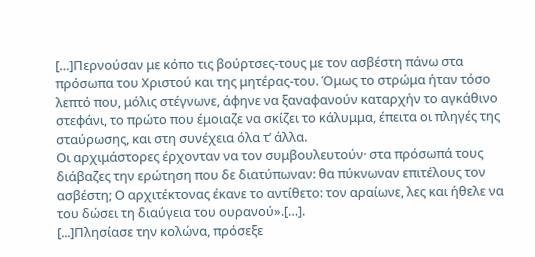[…]Περνούσαν με κόπο τις βούρτσες-τους με τον ασβέστη πάνω στα πρόσωπα του Χριστού και της μητέρας-του. Όμως το στρώμα ήταν τόσο λεπτό που, μόλις στέγνωνε, άφηνε να ξαναφανούν καταρχήν το αγκάθινο στεφάνι, το πρώτο που έμοιαζε να σκίζει το κάλυμμα, έπειτα οι πληγές της σταύρωσης, και στη συνέχεια όλα τ’ άλλα.
Οι αρχιμάστορες έρχονταν να τον συμβουλευτούν· στα πρόσωπά τους διάβαζες την ερώτηση που δε διατύπωναν: θα πύκνωναν επιτέλους τον ασβέστη; Ο αρχιτέκτονας έκανε το αντίθετο: τον αραίωνε, λες και ήθελε να του δώσει τη διαύγεια του ουρανού».[…].
[...]Πλησίασε την κολώνα, πρόσεξε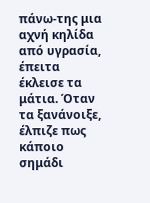πάνω-της μια αχνή κηλίδα από υγρασία, έπειτα έκλεισε τα μάτια. Όταν τα ξανάνοιξε, έλπιζε πως κάποιο σημάδι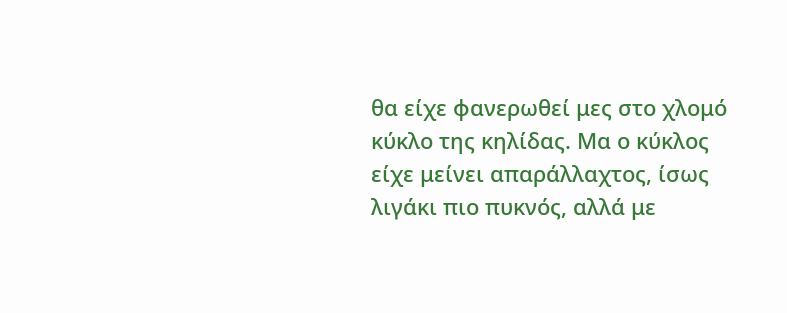θα είχε φανερωθεί μες στο χλομό κύκλο της κηλίδας. Μα ο κύκλος είχε μείνει απαράλλαχτος, ίσως λιγάκι πιο πυκνός, αλλά με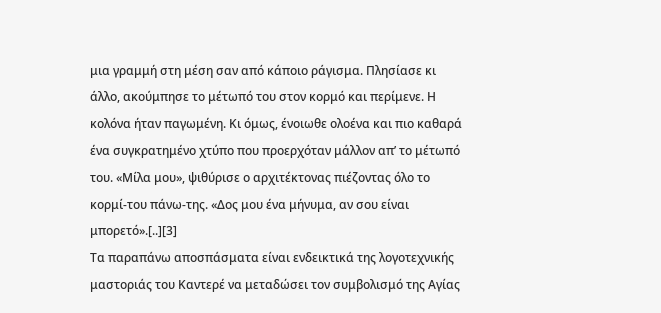μια γραμμή στη μέση σαν από κάποιο ράγισμα. Πλησίασε κι άλλο, ακούμπησε το μέτωπό του στον κορμό και περίμενε. Η κολόνα ήταν παγωμένη. Κι όμως, ένοιωθε ολοένα και πιο καθαρά ένα συγκρατημένο χτύπο που προερχόταν μάλλον απ’ το μέτωπό του. «Μίλα μου», ψιθύρισε ο αρχιτέκτονας πιέζοντας όλο το κορμί-του πάνω-της. «Δος μου ένα μήνυμα, αν σου είναι μπορετό».[..][3]
Τα παραπάνω αποσπάσματα είναι ενδεικτικά της λογοτεχνικής μαστοριάς του Καντερέ να μεταδώσει τον συμβολισμό της Αγίας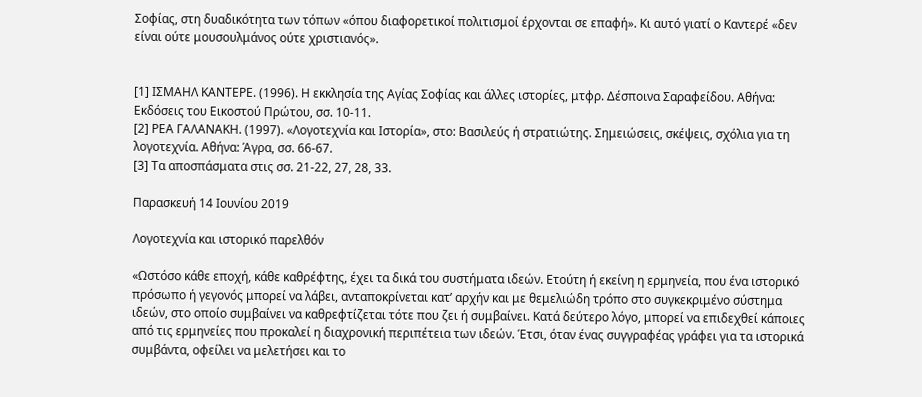Σοφίας, στη δυαδικότητα των τόπων «όπου διαφορετικοί πολιτισμοί έρχονται σε επαφή». Κι αυτό γιατί ο Καντερέ «δεν είναι ούτε μουσουλμάνος ούτε χριστιανός».


[1] ΙΣΜΑΗΛ ΚΑΝΤΕΡΕ. (1996). Η εκκλησία της Αγίας Σοφίας και άλλες ιστορίες, μτφρ. Δέσποινα Σαραφείδου. Αθήνα: Εκδόσεις του Εικοστού Πρώτου, σσ. 10-11.
[2] ΡΕΑ ΓΑΛΑΝΑΚΗ. (1997). «Λογοτεχνία και Ιστορία», στο: Βασιλεύς ή στρατιώτης. Σημειώσεις, σκέψεις, σχόλια για τη λογοτεχνία. Αθήνα: Άγρα, σσ. 66-67.
[3] Τα αποσπάσματα στις σσ. 21-22, 27, 28, 33.

Παρασκευή 14 Ιουνίου 2019

Λογοτεχνία και ιστορικό παρελθόν

«Ωστόσο κάθε εποχή, κάθε καθρέφτης, έχει τα δικά του συστήματα ιδεών. Ετούτη ή εκείνη η ερμηνεία, που ένα ιστορικό πρόσωπο ή γεγονός μπορεί να λάβει, ανταποκρίνεται κατ’ αρχήν και με θεμελιώδη τρόπο στο συγκεκριμένο σύστημα ιδεών, στο οποίο συμβαίνει να καθρεφτίζεται τότε που ζει ή συμβαίνει. Κατά δεύτερο λόγο, μπορεί να επιδεχθεί κάποιες από τις ερμηνείες που προκαλεί η διαχρονική περιπέτεια των ιδεών. Έτσι, όταν ένας συγγραφέας γράφει για τα ιστορικά συμβάντα, οφείλει να μελετήσει και το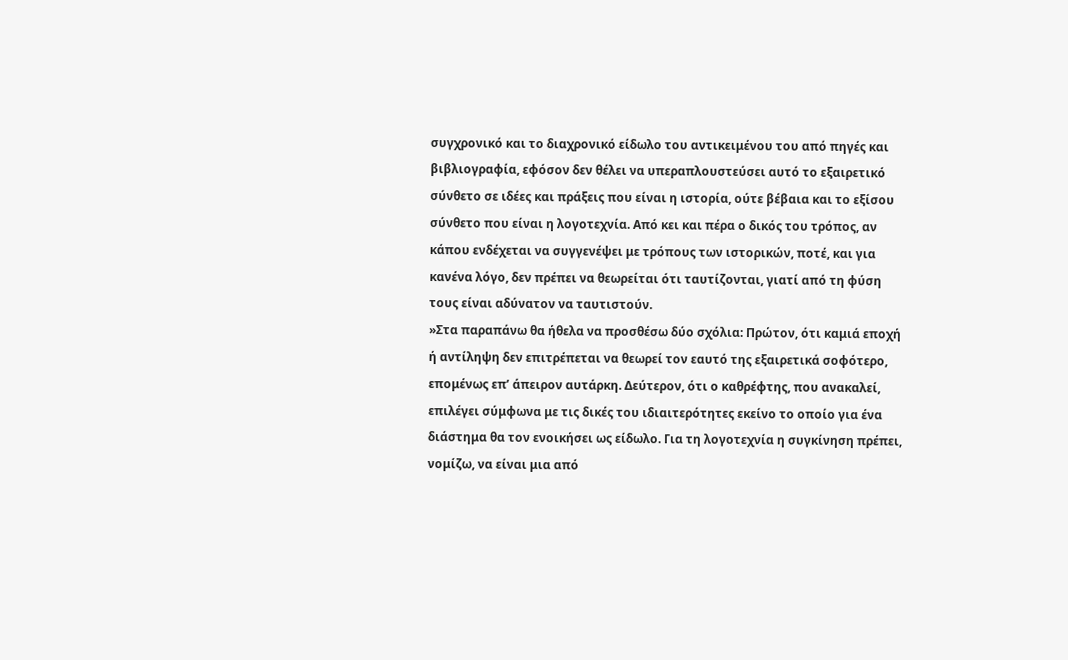συγχρονικό και το διαχρονικό είδωλο του αντικειμένου του από πηγές και βιβλιογραφία, εφόσον δεν θέλει να υπεραπλουστεύσει αυτό το εξαιρετικό σύνθετο σε ιδέες και πράξεις που είναι η ιστορία, ούτε βέβαια και το εξίσου σύνθετο που είναι η λογοτεχνία. Από κει και πέρα ο δικός του τρόπος, αν κάπου ενδέχεται να συγγενέψει με τρόπους των ιστορικών, ποτέ, και για κανένα λόγο, δεν πρέπει να θεωρείται ότι ταυτίζονται, γιατί από τη φύση τους είναι αδύνατον να ταυτιστούν.
»Στα παραπάνω θα ήθελα να προσθέσω δύο σχόλια: Πρώτον, ότι καμιά εποχή ή αντίληψη δεν επιτρέπεται να θεωρεί τον εαυτό της εξαιρετικά σοφότερο, επομένως επ’ άπειρον αυτάρκη. Δεύτερον, ότι ο καθρέφτης, που ανακαλεί, επιλέγει σύμφωνα με τις δικές του ιδιαιτερότητες εκείνο το οποίο για ένα διάστημα θα τον ενοικήσει ως είδωλο. Για τη λογοτεχνία η συγκίνηση πρέπει, νομίζω, να είναι μια από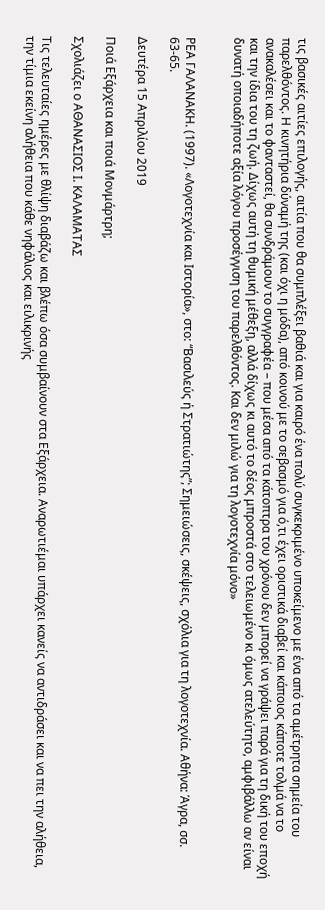τις βασικές αιτίες επιλογής, αιτία που θα συμπλέξει βαθιά και για καιρό ένα πολύ συγκεκριμένο υποκείμενο με ένα από τα αμέτρητα σημεία του παρελθόντος. Η κινητήρια δύναμή της (και όχι η μόδα), από κοινού με το σεβασμό για ό,τι έχει οριστικά διαβεί και κάποιος κάποτε τολμά να το ανακαλέσει και το φανταστεί, θα συνδράμουν το συγγραφέα – που μέσα από τα κάτοπτρα του χρόνου δεν μπορεί να γράψει παρά για τη δική του εποχή και την ίδια του τη ζωή. Δίχως αυτή τη θυμική μέθεξη, αλλά δίχως κι αυτό το δέος μπροστά στο τελειωμένο κι όμως ατελεύτητο, αμφιβάλλω αν είναι δυνατή οποιαδήποτε αξία λόγου προσέγγιση του παρελθόντος. Και δεν μιλώ για τη λογοτεχνία μόνο»


ΡΕΑ ΓΑΛΑΝΑΚΗ. (1997). «Λογοτεχνία και Ιστορία», στο: “Βασιλεύς ή Στρατιώτης”; Σημειώσεις, σκέψεις, σχόλια για τη λογοτεχνία. Αθήνα: Άγρα, σσ. 63-65.

Δευτέρα 15 Απριλίου 2019

Ποιά Εξάρχεια και ποιά Μονμάρτρη;

Σχολιάζει ο ΑΘΑΝΑΣΙΟΣ Ι. ΚΑΛΑΜΑΤΑΣ

Τις τελευταίες ημέρες με θλίψη διαβάζω και βλέπω όσα συμβαίνουν στα Εξάρχεια. Αναρωτιέμαι υπάρχει κανείς να αντιδράσει και να πει την αλήθεια, την τίμια εκείνη αλήθεια που κάθε νηφάλιος και ειλικρινής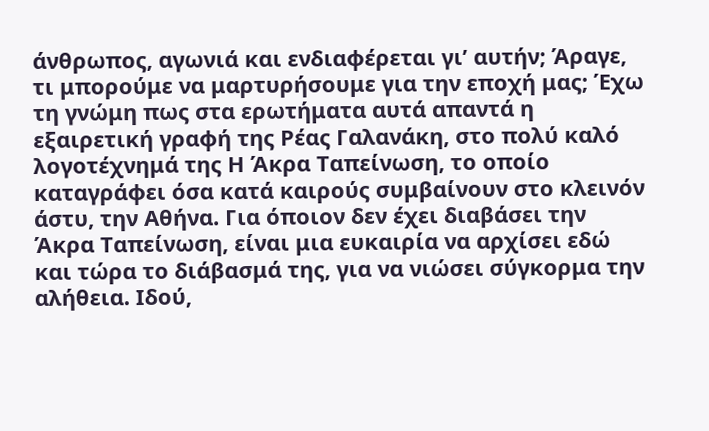άνθρωπος, αγωνιά και ενδιαφέρεται γι’ αυτήν; Άραγε, τι μπορούμε να μαρτυρήσουμε για την εποχή μας; Έχω τη γνώμη πως στα ερωτήματα αυτά απαντά η εξαιρετική γραφή της Ρέας Γαλανάκη, στο πολύ καλό λογοτέχνημά της Η Άκρα Ταπείνωση, το οποίο καταγράφει όσα κατά καιρούς συμβαίνουν στο κλεινόν άστυ, την Αθήνα. Για όποιον δεν έχει διαβάσει την Άκρα Ταπείνωση, είναι μια ευκαιρία να αρχίσει εδώ και τώρα το διάβασμά της, για να νιώσει σύγκορμα την αλήθεια. Ιδού,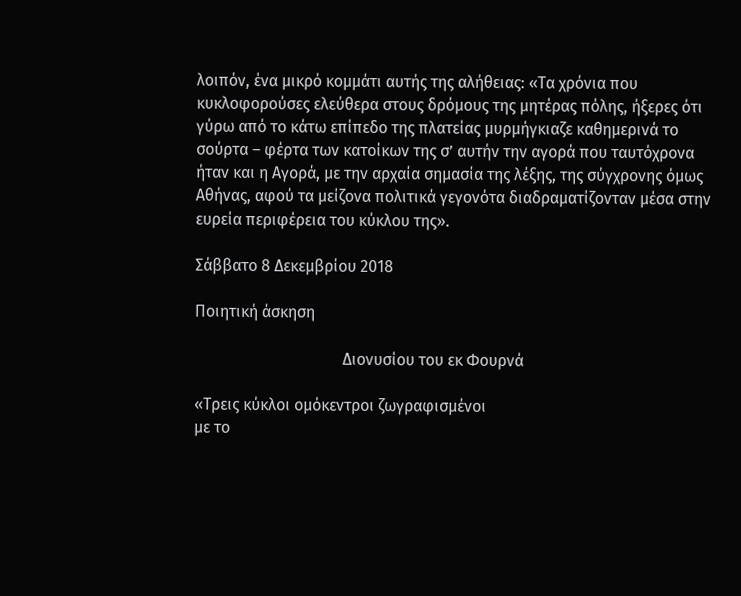λοιπόν, ένα μικρό κομμάτι αυτής της αλήθειας: «Τα χρόνια που κυκλοφορούσες ελεύθερα στους δρόμους της μητέρας πόλης, ήξερες ότι γύρω από το κάτω επίπεδο της πλατείας μυρμήγκιαζε καθημερινά το σούρτα – φέρτα των κατοίκων της σ’ αυτήν την αγορά που ταυτόχρονα ήταν και η Αγορά, με την αρχαία σημασία της λέξης, της σύγχρονης όμως Αθήνας, αφού τα μείζονα πολιτικά γεγονότα διαδραματίζονταν μέσα στην ευρεία περιφέρεια του κύκλου της».

Σάββατο 8 Δεκεμβρίου 2018

Ποιητική άσκηση

                                     Διονυσίου του εκ Φουρνά

«Τρεις κύκλοι ομόκεντροι ζωγραφισμένοι
με το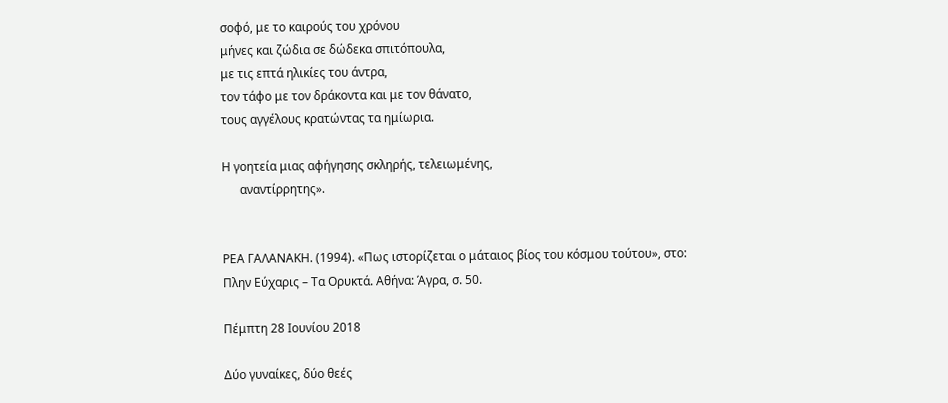σοφό, με το καιρούς του χρόνου
μήνες και ζώδια σε δώδεκα σπιτόπουλα,
με τις επτά ηλικίες του άντρα,
τον τάφο με τον δράκοντα και με τον θάνατο,
τους αγγέλους κρατώντας τα ημίωρια.

Η γοητεία μιας αφήγησης σκληρής, τελειωμένης,
      αναντίρρητης».


ΡΕΑ ΓΑΛΑΝΑΚΗ. (1994). «Πως ιστορίζεται ο μάταιος βίος του κόσμου τούτου», στο: Πλην Εύχαρις – Τα Ορυκτά. Αθήνα: Άγρα, σ. 50.

Πέμπτη 28 Ιουνίου 2018

Δύο γυναίκες, δύο θεές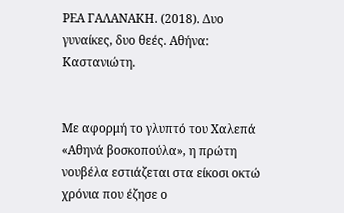ΡΕΑ ΓΑΛΑΝΑΚΗ. (2018). Δυο γυναίκες, δυο θεές. Αθήνα: Καστανιώτη.


Με αφορμή το γλυπτό του Χαλεπά «Αθηνά βοσκοπούλα», η πρώτη νουβέλα εστιάζεται στα είκοσι οκτώ χρόνια που έζησε ο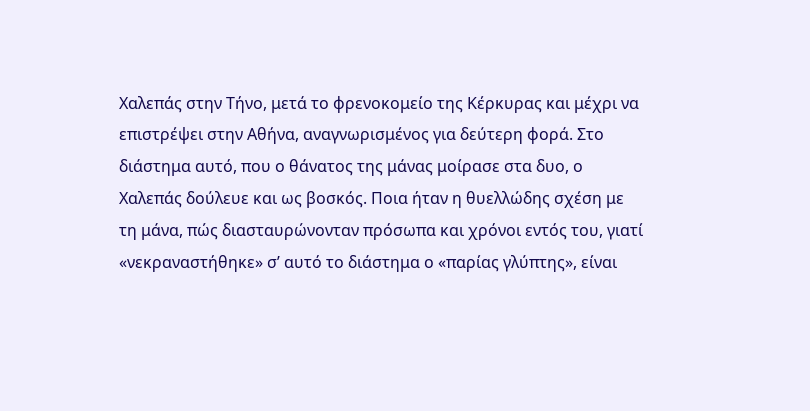Χαλεπάς στην Τήνο, μετά το φρενοκομείο της Κέρκυρας και μέχρι να επιστρέψει στην Αθήνα, αναγνωρισμένος για δεύτερη φορά. Στο διάστημα αυτό, που ο θάνατος της μάνας μοίρασε στα δυο, ο Χαλεπάς δούλευε και ως βοσκός. Ποια ήταν η θυελλώδης σχέση με τη μάνα, πώς διασταυρώνονταν πρόσωπα και χρόνοι εντός του, γιατί «νεκραναστήθηκε» σ’ αυτό το διάστημα ο «παρίας γλύπτης», είναι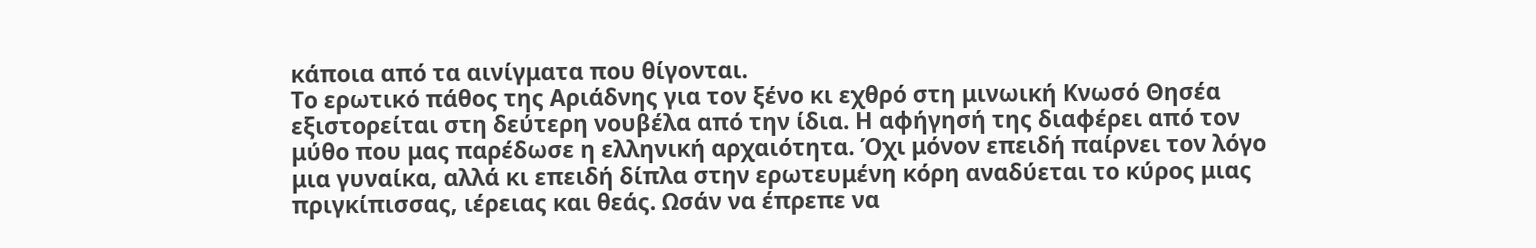κάποια από τα αινίγματα που θίγονται.
Το ερωτικό πάθος της Αριάδνης για τον ξένο κι εχθρό στη μινωική Κνωσό Θησέα εξιστορείται στη δεύτερη νουβέλα από την ίδια. Η αφήγησή της διαφέρει από τον μύθο που μας παρέδωσε η ελληνική αρχαιότητα. Όχι μόνον επειδή παίρνει τον λόγο μια γυναίκα, αλλά κι επειδή δίπλα στην ερωτευμένη κόρη αναδύεται το κύρος μιας πριγκίπισσας, ιέρειας και θεάς. Ωσάν να έπρεπε να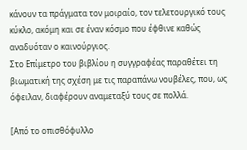κάνουν τα πράγματα τον μοιραίο, τον τελετουργικό τους κύκλο, ακόμη και σε έναν κόσμο που έφθινε καθώς αναδυόταν ο καινούργιος.
Στο Επίμετρο του βιβλίου η συγγραφέας παραθέτει τη βιωματική της σχέση με τις παραπάνω νουβέλες, που, ως όφειλαν, διαφέρουν αναμεταξύ τους σε πολλά.

[Από το οπισθόφυλλο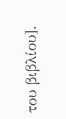του βιβλίου].